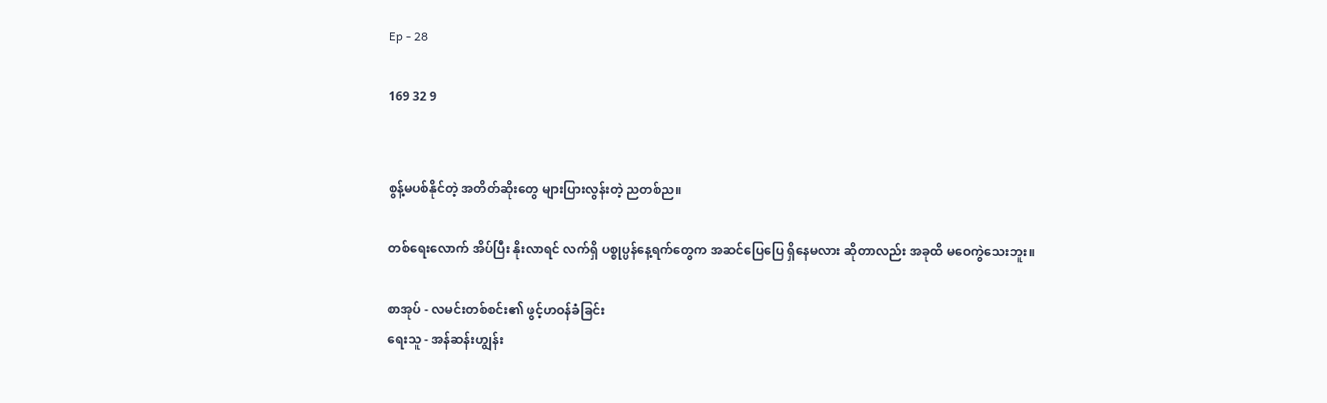Ep - 28

169 32 9


စွန့်မပစ်နိုင်တဲ့ အတိတ်ဆိုးတွေ များပြားလွန်းတဲ့ ညတစ်ည။

တစ်ရေးလောက် အိပ်ပြီး နိုးလာရင် လက်ရှိ ပစ္စုပ္ပန်နေ့ရက်တွေက အဆင်ပြေပြေ ရှိနေမလား ဆိုတာလည်း အခုထိ မဝေကွဲသေးဘူး။

စာအုပ် - လမင်းတစ်စင်း၏ ဖွင့်ဟဝန်ခံခြင်း
ရေးသူ - အန်ဆန်းဟျွန်း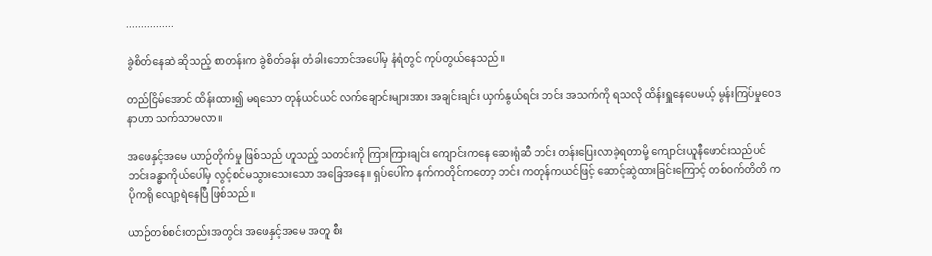................

ခွဲစိတ်နေဆဲ ဆိုသည့် စာတန်းက ခွဲစိတ်ခန်း တံခါးဘောင်အပေါ်မှ နံရံတွင် ကုပ်တွယ်နေသည်။

တည်ငြိမ်အောင် ထိန်းထား၍ မရသော တုန်ယင်ယင် လက်ချောင်းများအား အချင်းချင်း ယှက်နွယ်ရင်း ဘင်း အသက်ကို ရသလို ထိန်းရှူနေပေမယ့် မွန်းကြပ်မှုဝေဒနာဟာ သက်သာမလာ။

အဖေနှင့်အမေ ယာဉ်တိုက်မှု ဖြစ်သည် ဟူသည့် သတင်းကို ကြားကြားချင်း ကျောင်းကနေ ဆေးရုံဆီ ဘင်း တန်းပြေးလာခဲ့ရတာမို့ ကျောင်းယူနီဖောင်းသည်ပင် ဘင်းခန္ဓာကိုယ်ပေါ်မှ လွင့်စင်မသွားသေးသော အခြေအနေ။ ရှပ်ပေါ်က နက်ကတိုင်ကတော့ ဘင်း ကတုန်ကယင်ဖြင့် ဆောင့်ဆွဲထားခြင်းကြောင့် တစ်ဝက်တိတိ ကပိုကရို လျော့ရဲနေပြီ ဖြစ်သည်။

ယာဉ်တစ်စင်းတည်းအတွင်း အဖေနှင့်အမေ အတူ စီး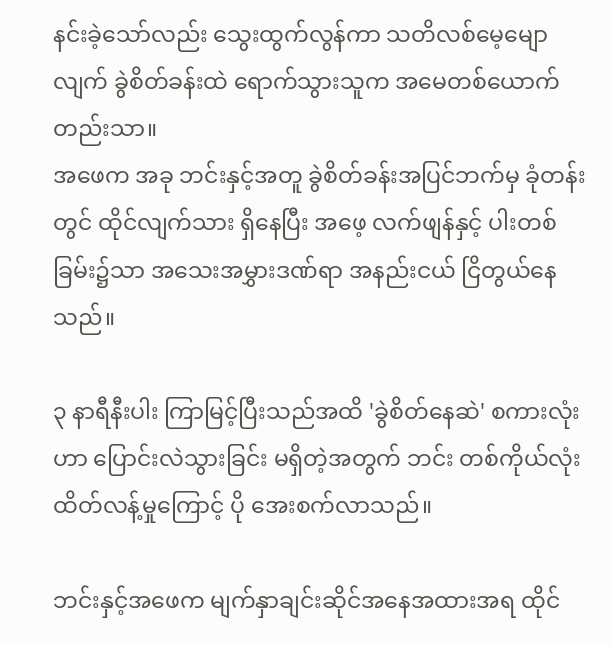နင်းခဲ့သော်လည်း သွေးထွက်လွန်ကာ သတိလစ်မေ့မျောလျက် ခွဲစိတ်ခန်းထဲ ရောက်သွားသူက အမေတစ်ယောက်တည်းသာ။
အဖေက အခု ဘင်းနှင့်အတူ ခွဲစိတ်ခန်းအပြင်ဘက်မှ ခုံတန်းတွင် ထိုင်လျက်သား ရှိနေပြီး အဖေ့ လက်ဖျန်နှင့် ပါးတစ်ခြမ်း၌သာ အသေးအမွှားဒဏ်ရာ အနည်းငယ် ငြိတွယ်နေသည်။

၃ နာရီနီးပါး ကြာမြင့်ပြီးသည်အထိ 'ခွဲစိတ်နေဆဲ' စကားလုံးဟာ ပြောင်းလဲသွားခြင်း မရှိတဲ့အတွက် ဘင်း တစ်ကိုယ်လုံး ထိတ်လန့်မှုကြောင့် ပို အေးစက်လာသည်။

ဘင်းနှင့်အဖေက မျက်နှာချင်းဆိုင်အနေအထားအရ ထိုင်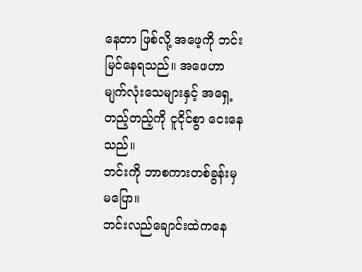နေတာ ဖြစ်လို့ အဖေ့ကို ဘင်း မြင်နေရသည်။ အဖေဟာ မျက်လုံးသေများနှင့် အရှေ့တည့်တည့်ကို ငူငိုင်စွာ ငေးနေသည်။
ဘင်းကို ဘာစကားတစ်ခွန်းမှ မပြော။
ဘင်းလည်ချောင်းထဲကနေ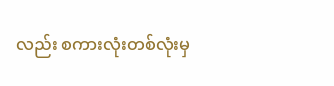လည်း စကားလုံးတစ်လုံးမှ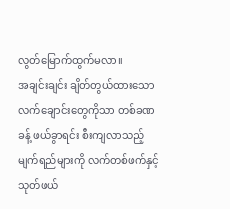လွတ်မြောက်ထွက်မလာ။
အချင်းချင်း ချိတ်တွယ်ထားသော လက်ချောင်းတွေကိုသာ တစ်ခဏခန့် ဖယ်ခွာရင်း စီးကျလာသည့် မျက်ရည်များကို လက်တစ်ဖက်နှင့် သုတ်ဖယ်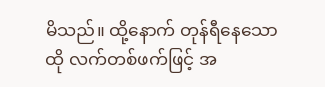မိသည်။ ထို့နောက် တုန်ရီနေသော ထို လက်တစ်ဖက်ဖြင့် အ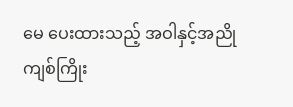မေ ပေးထားသည့် အဝါနှင့်အညို ကျစ်ကြိုး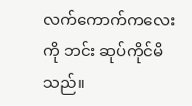လက်ကောက်ကလေးကို ဘင်း ဆုပ်ကိုင်မိသည်။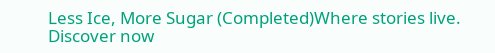Less Ice, More Sugar (Completed)Where stories live. Discover now